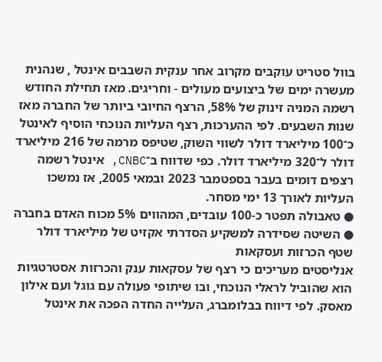בוול סטריט עוקבים מקרוב אחר ענקית השבבים אינטל , שנהנית מעשרה ימים של ביצועים מעולים - וחריגים. מאז תחילת החודש רשמה המניה זינוק של 58%, הרצף החיובי ביותר של החברה מאז שנות השבעים. לפי ההערכות, רצף העליות הנוכחי הוסיף לאינטל כ־100 מיליארד דולר לשווי השוק, שטיפס מרמה של 216 מיליארד דולר ל־320 מיליארד דולר. כפי שדווח ב־CNBC, אינטל רשמה רצפים דומים בעבר בספטמבר 2023 ובמאי 2005, אז נמשכו העליות לאורך 13 ימי מסחר.
● טאבולה תפטר כ-100 עובדים, המהווים 5% מכוח האדם בחברה
● השיטה שסידרה למשקיע הסדרתי אקזיט של מיליארד דולר
שטף הכרזות ועסקאות
אנליסטים מעריכים כי רצף של עסקאות ענק והכרזות אסטרטגיות הוא שהוביל לראלי הנוכחי, ובו שיתופי פעולה עם גוגל ועם אילון מאסק. לפי דיווח בבלומברג, העלייה החדה הפכה את אינטל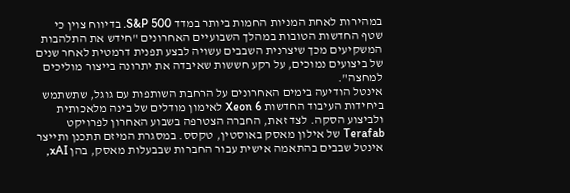במהירות לאחת המניות החמות ביותר במדד S&P 500. בדיווח צוין כי שטף החדשות הטובות במהלך השבועיים האחרונים "חידש את התלהבות המשקיעים מכך שיצרנית השבבים עשויה לבצע תפנית דרמטית לאחר שנים של ביצועים נמוכים, על רקע חששות שאיבדה את יתרונה בייצור מוליכים למחצה".
אינטל הודיעה בימים האחרונים על הרחבת השותפות עם גוגל, שתשתמש ביחידות העיבוד החדשות Xeon 6 לאימון מודלים של בינה מלאכותית ולביצוע הסקה. לצד זאת, החברה הצטרפה בשבוע האחרון לפרויקט Terafab של אילון מאסק באוסטין, טקסס. במסגרת המיזם תתכנן ותייצר אינטל שבבים בהתאמה אישית עבור החברות שבבעלות מאסק, בהן xAI,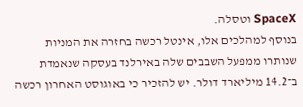SpaceX וטסלה.
בנוסף למהלכים אלו, אינטל רכשה בחזרה את המניות שנותרו ממפעל השבבים שלה באירלנד בעסקה שנאמדת ב־14.2 מיליארד דולר. יש להזכיר כי באוגוסט האחרון רכשה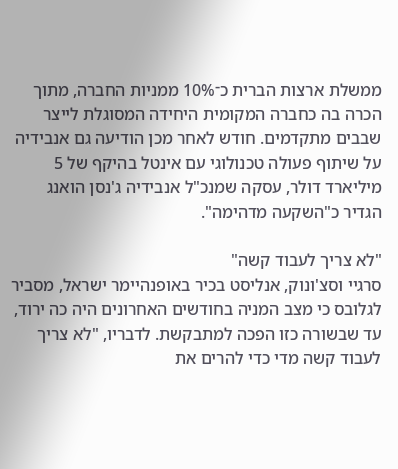ממשלת ארצות הברית כ־10% ממניות החברה, מתוך הכרה בה כחברה המקומית היחידה המסוגלת לייצר שבבים מתקדמים. חודש לאחר מכן הודיעה גם אנבידיה על שיתוף פעולה טכנולוגי עם אינטל בהיקף של 5 מיליארד דולר, עסקה שמנכ"ל אנבידיה ג'נסן הואנג הגדיר כ"השקעה מדהימה".

"לא צריך לעבוד קשה"
סרגיי וסצ'ונוק, אנליסט בכיר באופנהיימר ישראל, מסביר לגלובס כי מצב המניה בחודשים האחרונים היה כה ירוד, עד שבשורה כזו הפכה למתבקשת. לדבריו, "לא צריך לעבוד קשה מדי כדי להרים את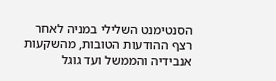הסנטימנט השלילי במניה לאחר רצף ההודעות הטובות, מהשקעות אנבידיה והממשל ועד גוגל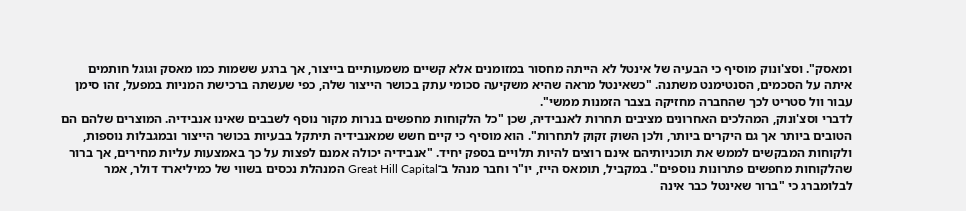ומאסק". וסצ'ונוק מוסיף כי הבעיה של אינטל לא הייתה מחסור במזומנים אלא קשיים משמעותיים בייצור, אך ברגע ששמות כמו מאסק וגוגל חותמים איתה על הסכמים, הסנטימנט משתנה. "כשאינטל מראה שהיא משקיעה סכומי עתק בכושר הייצור שלה, כפי שעשתה ברכישת המניות במפעל, זהו סימן עבור וול סטריט לכך שהחברה מחזיקה בצבר הזמנות ממשי".
לדברי וסצ'ונוק, המהלכים האחרונים מציבים תחרות לאנבידיה, שכן "כל הלקוחות מחפשים בנרות מקור נוסף לשבבים שאינו אנבידיה. המוצרים שלהם הם הטובים ביותר אך גם היקרים ביותר, ולכן השוק זקוק לתחרות". הוא מוסיף כי קיים חשש שמאנבידיה תיתקל בבעיות בכושר הייצור ובמגבלות נוספות, ולקוחות המבקשים לממש את תוכניותיהם אינם רוצים להיות תלויים בספק יחיד. "אנבידיה יכולה אמנם לפצות על כך באמצעות עליות מחירים, אך ברור שהלקוחות מחפשים פתרונות נוספים". במקביל, תומאס הייז, יו"ר וחבר מנהל ב־Great Hill Capital המנהלת נכסים בשווי של כמיליארד דולר, אמר לבלומברג כי "ברור שאינטל כבר אינה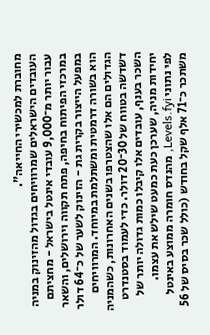מחוברת למכשירי החייאה".
העובדים הישראלים שמרוויחים בגדול מהזינוק במניה
עבור יותר מ־9,000 עובדי אינטל בישראל - מחציתם במרכזי הפיתוח בחיפה, פתח תקווה וירושלים, והשאר במפעל הייצור בקרית גת - הזינוק לשער של כ־64 דולר הוא בשורה דרמטית ומשתלמת במיוחד. המרוויחים הגדולים הם אלו שהצטרפו בשנים האחרונות, כשהמניה דשדשה בטווח של 30־20 דולר. כדי לעמוד בסטנדרט השכר בענף, עובדים אלו קיבלו כמות גדולה יותר של יחידות מניה, שערכן כעת כמעט שילש את עצמו.
לפי נתוני Levels.fyi, מהנדס חומרה ממוצע באינטל משתכר כ־71 אלף שקל בחודש (כולל שכר בסיס של 56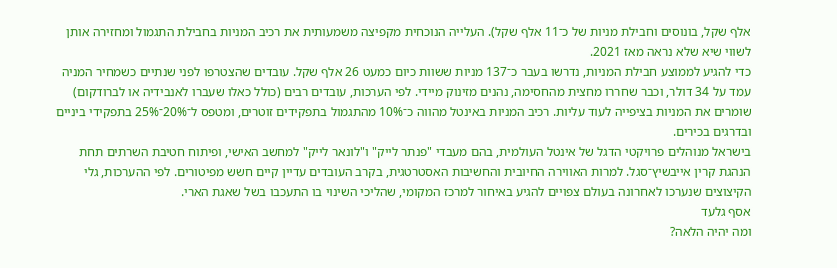אלף שקל, בונוסים וחבילת מניות של כ־11 אלף שקל). העלייה הנוכחית מקפיצה משמעותית את רכיב המניות בחבילת התגמול ומחזירה אותן לשווי שיא שלא נראה מאז 2021.
כדי להגיע לממוצע חבילת המניות, נדרשו בעבר כ־137 מניות ששוות כיום כמעט 26 אלף שקל. עובדים שהצטרפו לפני שנתיים כשמחיר המניה עמד על 34 דולר, וכבר שחררו מחצית מהחסימה, נהנים מזינוק מיידי. לפי הערכות, עובדים רבים (כולל כאלו שעברו לאנבידיה או לברודקום) שומרים את המניות בציפייה לעוד עליות. רכיב המניות באינטל מהווה כ־10% מהתגמול בתפקידים זוטרים, ומטפס ל־20%־25% בתפקידי ביניים ובדרגים בכירים.
בישראל מנוהלים פרויקטי הדגל של אינטל העולמית, בהם מעבדי "פנתר לייק" ו"לונאר לייק" למחשב האישי, ופיתוח חטיבת השרתים תחת הנהגת קרין אייבשיץ־סגל. למרות האווירה החיובית והחשיבות האסטרטגית, בקרב העובדים עדיין קיים חשש מפיטורים. לפי ההערכות, גלי הקיצוצים שנערכו לאחרונה בעולם צפויים להגיע באיחור למרכז המקומי, שהליכי השינוי בו התעכבו בשל שאגת הארי.
אסף גלעד
ומה יהיה הלאה?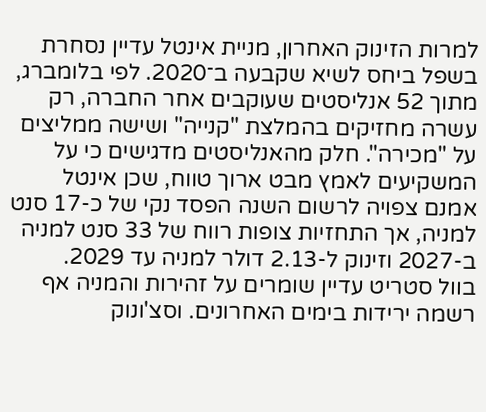למרות הזינוק האחרון, מניית אינטל עדיין נסחרת בשפל ביחס לשיא שקבעה ב־2020. לפי בלומברג, מתוך 52 אנליסטים שעוקבים אחר החברה, רק עשרה מחזיקים בהמלצת "קנייה" ושישה ממליצים על "מכירה". חלק מהאנליסטים מדגישים כי על המשקיעים לאמץ מבט ארוך טווח, שכן אינטל אמנם צפויה לרשום השנה הפסד נקי של כ-17 סנט למניה, אך התחזיות צופות רווח של 33 סנט למניה ב-2027 וזינוק ל-2.13 דולר למניה עד 2029.
בוול סטריט עדיין שומרים על זהירות והמניה אף רשמה ירידות בימים האחרונים. וסצ'ונוק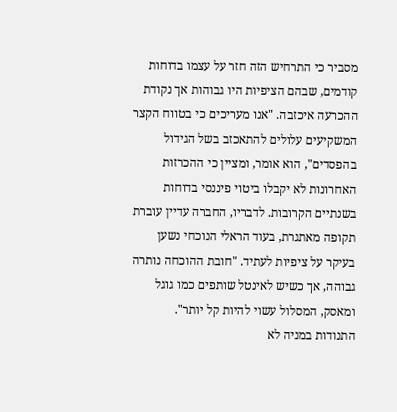מסביר כי התרחיש הזה חזר על עצמו בדוחות קודמים, שבהם הציפיות היו גבוהות אך נקודת ההכרעה איכזבה. "אנו מעריכים כי בטווח הקצר המשקיעים עלולים להתאכזב בשל הגידול בהפסדים", הוא אומר, ומציין כי ההכרזות האחרונות לא יקבלו ביטוי פיננסי בדוחות בשנתיים הקרובות. לדבריו, החברה עדיין עוברת תקופה מאתגרת, בעוד הראלי הנוכחי נשען בעיקר על ציפיות לעתיד. "חובת ההוכחה נותרה גבוהה, אך כשיש לאינטל שותפים כמו גוגל ומאסק, המסלול עשוי להיות קל יותר".
התנודות במניה לא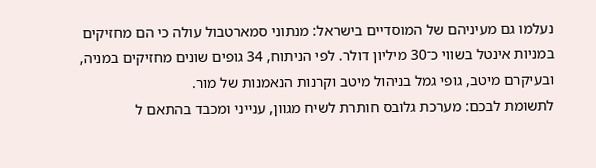נעלמו גם מעיניהם של המוסדיים בישראל: מנתוני סמארטבול עולה כי הם מחזיקים במניות אינטל בשווי כ־30 מיליון דולר. לפי הניתוח, 34 גופים שונים מחזיקים במניה, ובעיקרם מיטב, גופי גמל בניהול מיטב וקרנות הנאמנות של מור.
לתשומת לבכם: מערכת גלובס חותרת לשיח מגוון, ענייני ומכבד בהתאם ל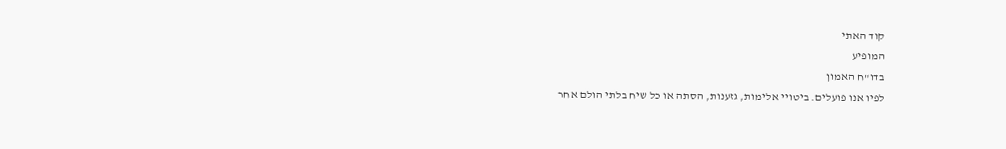קוד האתי
המופיע
בדו"ח האמון
לפיו אנו פועלים. ביטויי אלימות, גזענות, הסתה או כל שיח בלתי הולם אחר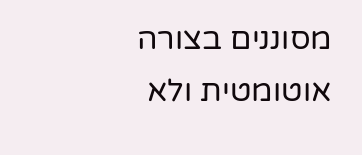מסוננים בצורה
אוטומטית ולא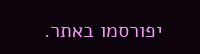יפורסמו באתר.